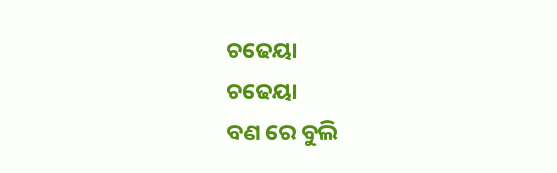ଚଢେୟା
ଚଢେୟା
ବଣ ରେ ବୁଲି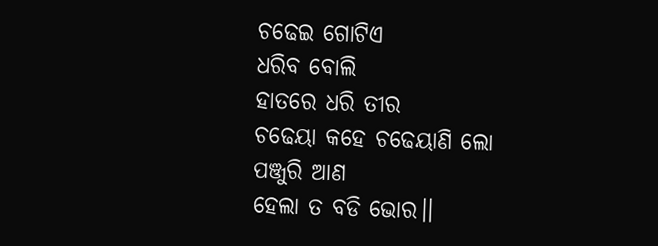ଚଢେଇ ଗୋଟିଏ
ଧରିବ ବୋଲି
ହାତରେ ଧରି ତୀର
ଚଢେୟା କହେ ଚଢେୟାଣି ଲୋ
ପଞ୍ଜୁରି ଆଣ
ହେଲା ତ ବଡି ଭୋର।।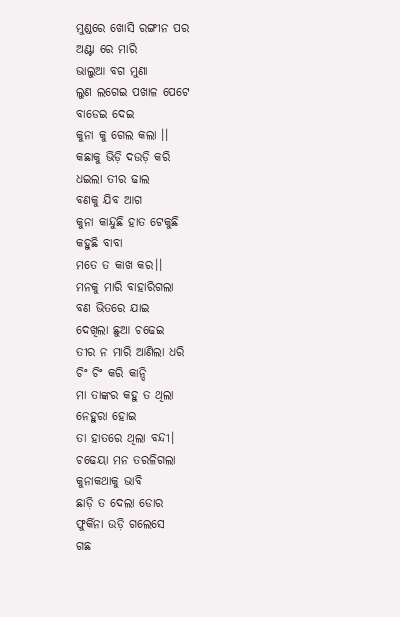ମୁଣ୍ଡରେ ଖୋସି ରଙ୍ଗୀନ ପର
ଅଣ୍ଟା ରେ ମାରି
ଭାଲୁଆ ବଗ ମୁଣା
ଲୁଣ ଲଗେଇ ପଖାଳ ପେଟେ
ବାଡେଇ ଦେଇ
କୁନା କୁ ଗେଲ କଲା ।।
କଛାକୁ ଭିଡ଼ି ଦଉଡ଼ି କରି
ଧଇଲା ତୀର ଢାଲ
ବଣକୁ ଯିବ ଆଗ
କୁନା କାନ୍ଦୁଛି ହାତ ଟେକୁଛି
କହୁଛି ବାବା
ମତେ ତ କାଖ କର।।
ମନକୁ ମାରି ବାହାରିଗଲା
ବଣ ଭିତରେ ଯାଇ
ଦେଖିଲା ଛୁଆ ଚଢେଇ
ତୀର ନ ମାରି ଆଣିଲା ଧରି
ଚିଂ ଚିଂ କରି କାନ୍ଦି
ମା ତାଙ୍କର କହୁ ତ ଥିଲା
ନେହୁରା ହୋଇ
ତା ହାତରେ ଥିଲା ବନ୍ଦୀ।
ଚଢେୟା ମନ ତରଳିଗଲା
କୁନାକଥାକୁ ଭାବି
ଛାଡ଼ି ତ ଦେଲା ଡୋର
ଫୁର୍କିନା ଉଡ଼ି ଗଲେସେ
ଗଛ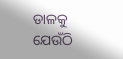ଡାଳକୁ
ଯେଉଁଠି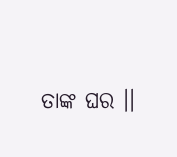ତାଙ୍କ ଘର ।।